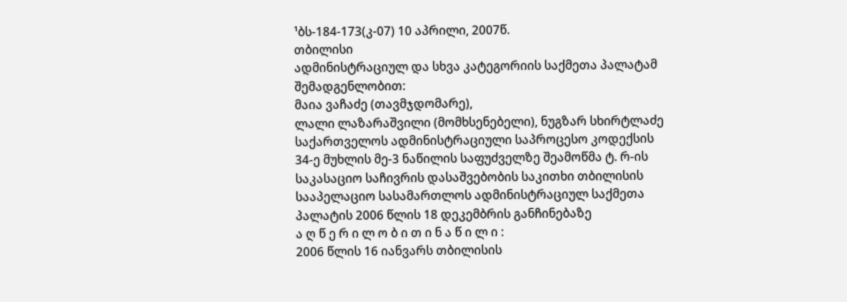¹ბს-184-173(კ-07) 10 აპრილი, 2007წ.
თბილისი
ადმინისტრაციულ და სხვა კატეგორიის საქმეთა პალატამ
შემადგენლობით:
მაია ვაჩაძე (თავმჯდომარე),
ლალი ლაზარაშვილი (მომხსენებელი), ნუგზარ სხირტლაძე
საქართველოს ადმინისტრაციული საპროცესო კოდექსის 34-ე მუხლის მე-3 ნაწილის საფუძველზე შეამოწმა ტ. რ-ის საკასაციო საჩივრის დასაშვებობის საკითხი თბილისის სააპელაციო სასამართლოს ადმინისტრაციულ საქმეთა პალატის 2006 წლის 18 დეკემბრის განჩინებაზე
ა ღ წ ე რ ი ლ ო ბ ი თ ი ნ ა წ ი ლ ი :
2006 წლის 16 იანვარს თბილისის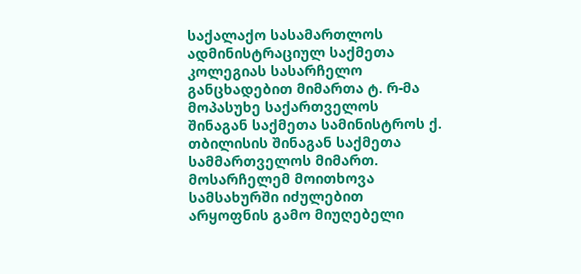საქალაქო სასამართლოს ადმინისტრაციულ საქმეთა კოლეგიას სასარჩელო განცხადებით მიმართა ტ. რ-მა მოპასუხე საქართველოს შინაგან საქმეთა სამინისტროს ქ. თბილისის შინაგან საქმეთა სამმართველოს მიმართ. მოსარჩელემ მოითხოვა სამსახურში იძულებით არყოფნის გამო მიუღებელი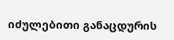იძულებითი განაცდურის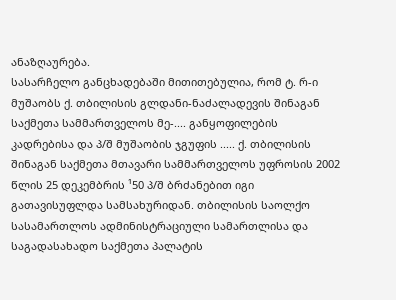ანაზღაურება.
სასარჩელო განცხადებაში მითითებულია, რომ ტ. რ-ი მუშაობს ქ. თბილისის გლდანი-ნაძალადევის შინაგან საქმეთა სამმართველოს მე-.... განყოფილების კადრებისა და პ/შ მუშაობის ჯგუფის ..... ქ. თბილისის შინაგან საქმეთა მთავარი სამმართველოს უფროსის 2002 წლის 25 დეკემბრის ¹50 პ/შ ბრძანებით იგი გათავისუფლდა სამსახურიდან. თბილისის საოლქო სასამართლოს ადმინისტრაციული სამართლისა და საგადასახადო საქმეთა პალატის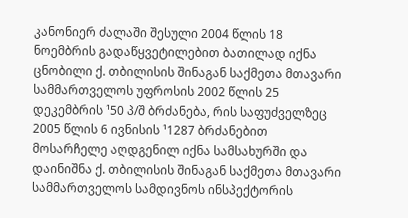კანონიერ ძალაში შესული 2004 წლის 18 ნოემბრის გადაწყვეტილებით ბათილად იქნა ცნობილი ქ. თბილისის შინაგან საქმეთა მთავარი სამმართველოს უფროსის 2002 წლის 25 დეკემბრის ¹50 პ/შ ბრძანება, რის საფუძველზეც 2005 წლის 6 ივნისის ¹1287 ბრძანებით მოსარჩელე აღდგენილ იქნა სამსახურში და დაინიშნა ქ. თბილისის შინაგან საქმეთა მთავარი სამმართველოს სამდივნოს ინსპექტორის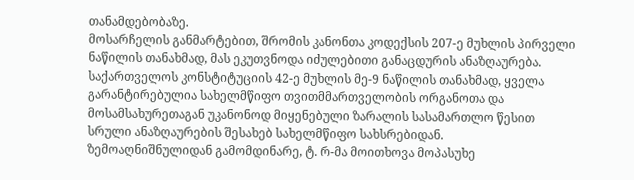თანამდებობაზე.
მოსარჩელის განმარტებით, შრომის კანონთა კოდექსის 207-ე მუხლის პირველი ნაწილის თანახმად, მას ეკუთვნოდა იძულებითი განაცდურის ანაზღაურება. საქართველოს კონსტიტუციის 42-ე მუხლის მე-9 ნაწილის თანახმად, ყველა გარანტირებულია სახელმწიფო თვითმმართველობის ორგანოთა და მოსამსახურეთაგან უკანონოდ მიყენებული ზარალის სასამართლო წესით სრული ანაზღაურების შესახებ სახელმწიფო სახსრებიდან.
ზემოაღნიშნულიდან გამომდინარე, ტ. რ-მა მოითხოვა მოპასუხე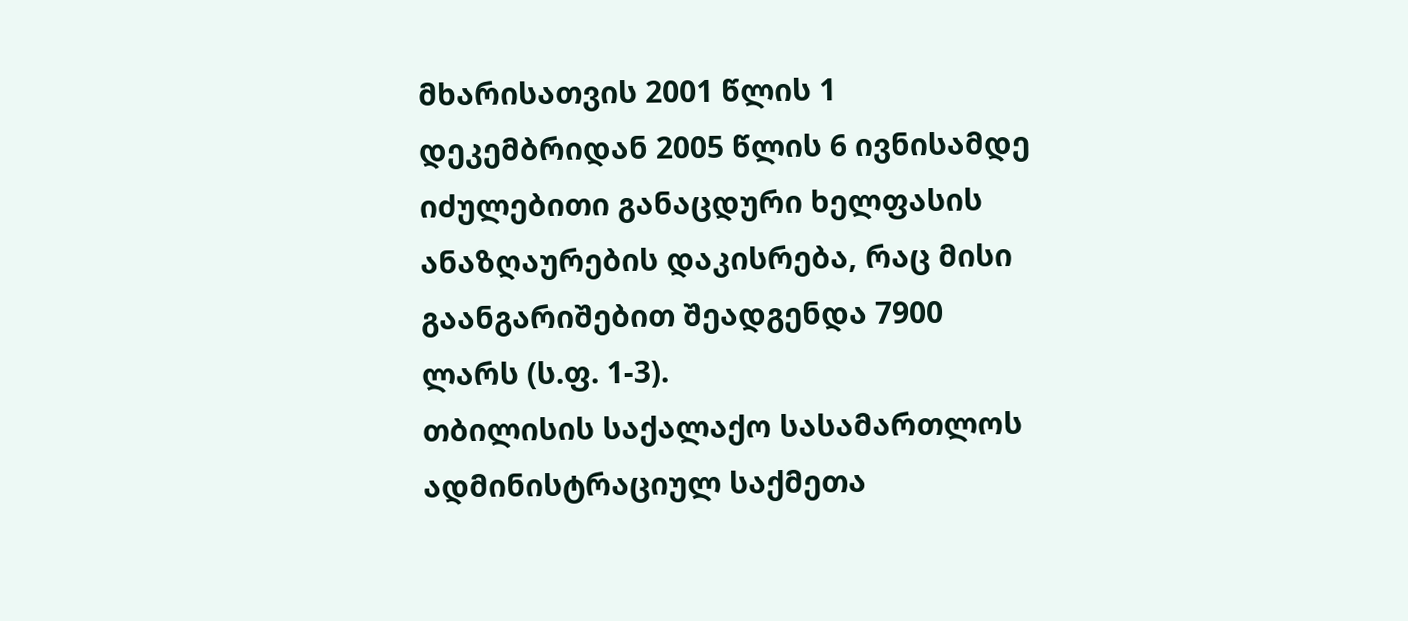მხარისათვის 2001 წლის 1 დეკემბრიდან 2005 წლის 6 ივნისამდე იძულებითი განაცდური ხელფასის ანაზღაურების დაკისრება, რაც მისი გაანგარიშებით შეადგენდა 7900 ლარს (ს.ფ. 1-3).
თბილისის საქალაქო სასამართლოს ადმინისტრაციულ საქმეთა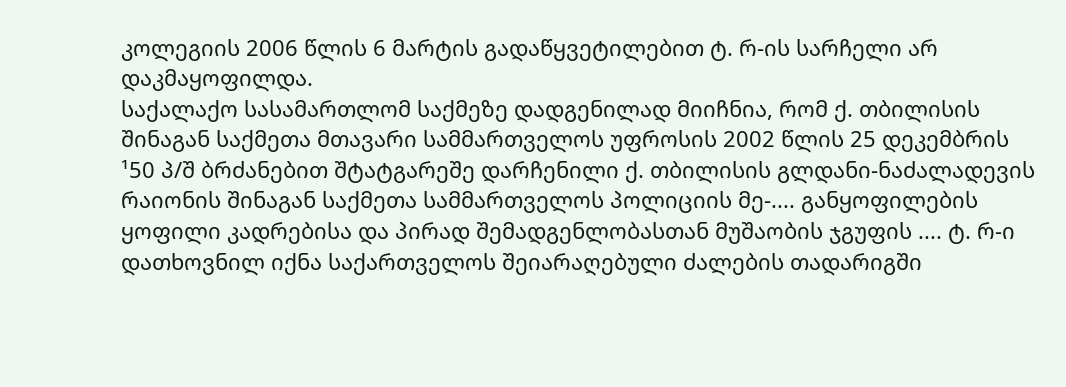კოლეგიის 2006 წლის 6 მარტის გადაწყვეტილებით ტ. რ-ის სარჩელი არ დაკმაყოფილდა.
საქალაქო სასამართლომ საქმეზე დადგენილად მიიჩნია, რომ ქ. თბილისის შინაგან საქმეთა მთავარი სამმართველოს უფროსის 2002 წლის 25 დეკემბრის ¹50 პ/შ ბრძანებით შტატგარეშე დარჩენილი ქ. თბილისის გლდანი-ნაძალადევის რაიონის შინაგან საქმეთა სამმართველოს პოლიციის მე-.... განყოფილების ყოფილი კადრებისა და პირად შემადგენლობასთან მუშაობის ჯგუფის .... ტ. რ-ი დათხოვნილ იქნა საქართველოს შეიარაღებული ძალების თადარიგში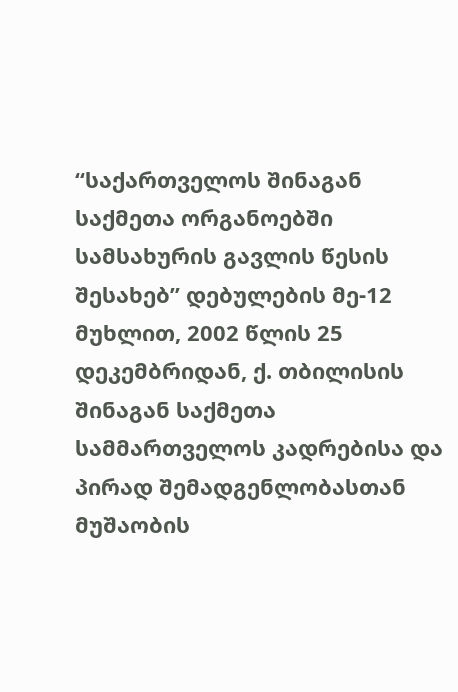“საქართველოს შინაგან საქმეთა ორგანოებში სამსახურის გავლის წესის შესახებ” დებულების მე-12 მუხლით, 2002 წლის 25 დეკემბრიდან, ქ. თბილისის შინაგან საქმეთა სამმართველოს კადრებისა და პირად შემადგენლობასთან მუშაობის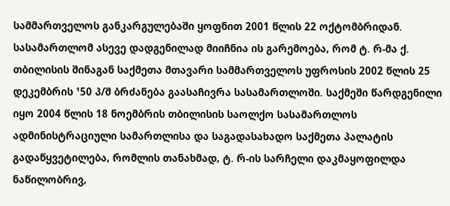სამმართველოს განკარგულებაში ყოფნით 2001 წლის 22 ოქტომბრიდან. სასამართლომ ასევე დადგენილად მიიჩნია ის გარემოება, რომ ტ. რ-მა ქ. თბილისის შინაგან საქმეთა მთავარი სამმართველოს უფროსის 2002 წლის 25 დეკემბრის ¹50 პ/შ ბრძანება გაასაჩივრა სასამართლოში. საქმეში წარდგენილი იყო 2004 წლის 18 ნოემბრის თბილისის საოლქო სასამართლოს ადმინისტრაციული სამართლისა და საგადასახადო საქმეთა პალატის გადაწყვეტილება, რომლის თანახმად, ტ. რ-ის სარჩელი დაკმაყოფილდა ნაწილობრივ,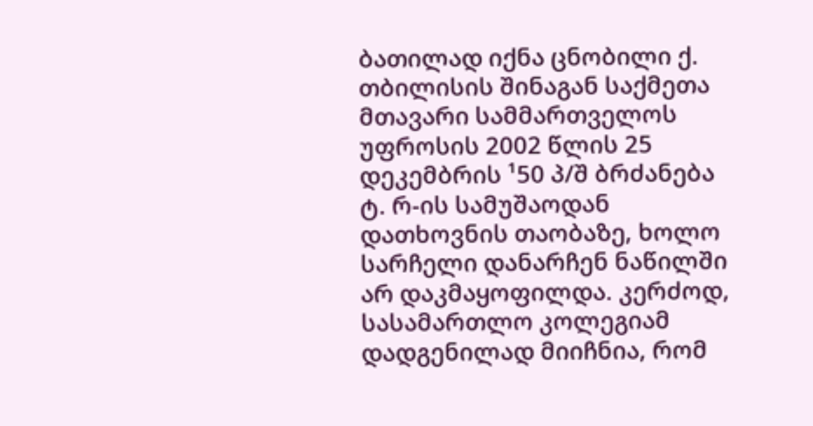ბათილად იქნა ცნობილი ქ. თბილისის შინაგან საქმეთა მთავარი სამმართველოს უფროსის 2002 წლის 25 დეკემბრის ¹50 პ/შ ბრძანება ტ. რ-ის სამუშაოდან დათხოვნის თაობაზე, ხოლო სარჩელი დანარჩენ ნაწილში არ დაკმაყოფილდა. კერძოდ, სასამართლო კოლეგიამ დადგენილად მიიჩნია, რომ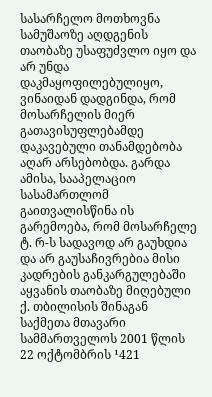სასარჩელო მოთხოვნა სამუშაოზე აღდგენის თაობაზე უსაფუძვლო იყო და არ უნდა დაკმაყოფილებულიყო, ვინაიდან დადგინდა, რომ მოსარჩელის მიერ გათავისუფლებამდე დაკავებული თანამდებობა აღარ არსებობდა. გარდა ამისა, სააპელაციო სასამართლომ გაითვალისწინა ის გარემოება, რომ მოსარჩელე ტ. რ-ს სადავოდ არ გაუხდია და არ გაუსაჩივრებია მისი კადრების განკარგულებაში აყვანის თაობაზე მიღებული ქ. თბილისის შინაგან საქმეთა მთავარი სამმართველოს 2001 წლის 22 ოქტომბრის ¹421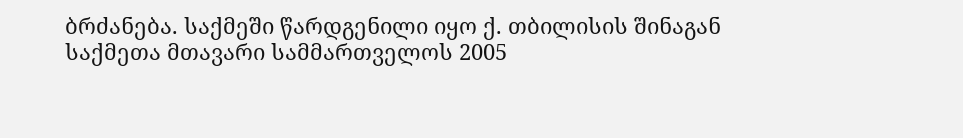ბრძანება. საქმეში წარდგენილი იყო ქ. თბილისის შინაგან საქმეთა მთავარი სამმართველოს 2005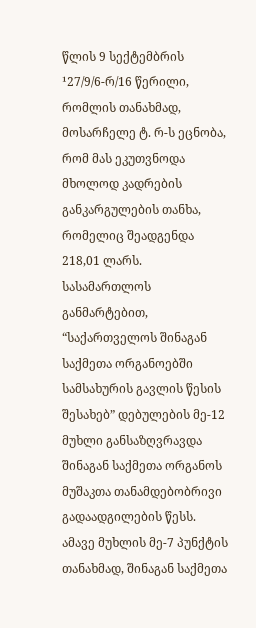წლის 9 სექტემბრის ¹27/9/6-რ/16 წერილი, რომლის თანახმად, მოსარჩელე ტ. რ-ს ეცნობა, რომ მას ეკუთვნოდა მხოლოდ კადრების განკარგულების თანხა, რომელიც შეადგენდა 218,01 ლარს.
სასამართლოს განმარტებით, “საქართველოს შინაგან საქმეთა ორგანოებში სამსახურის გავლის წესის შესახებ” დებულების მე-12 მუხლი განსაზღვრავდა შინაგან საქმეთა ორგანოს მუშაკთა თანამდებობრივი გადაადგილების წესს. ამავე მუხლის მე-7 პუნქტის თანახმად, შინაგან საქმეთა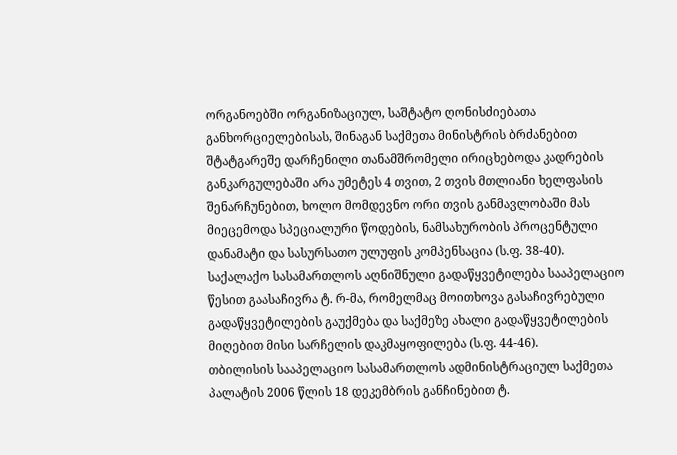ორგანოებში ორგანიზაციულ, საშტატო ღონისძიებათა განხორციელებისას, შინაგან საქმეთა მინისტრის ბრძანებით შტატგარეშე დარჩენილი თანამშრომელი ირიცხებოდა კადრების განკარგულებაში არა უმეტეს 4 თვით, 2 თვის მთლიანი ხელფასის შენარჩუნებით, ხოლო მომდევნო ორი თვის განმავლობაში მას მიეცემოდა სპეციალური წოდების, ნამსახურობის პროცენტული დანამატი და სასურსათო ულუფის კომპენსაცია (ს.ფ. 38-40).
საქალაქო სასამართლოს აღნიშნული გადაწყვეტილება სააპელაციო წესით გაასაჩივრა ტ. რ-მა, რომელმაც მოითხოვა გასაჩივრებული გადაწყვეტილების გაუქმება და საქმეზე ახალი გადაწყვეტილების მიღებით მისი სარჩელის დაკმაყოფილება (ს.ფ. 44-46).
თბილისის სააპელაციო სასამართლოს ადმინისტრაციულ საქმეთა პალატის 2006 წლის 18 დეკემბრის განჩინებით ტ.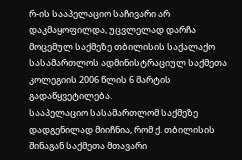რ-ის სააპელაციო საჩივარი არ დაკმაყოფილდა, უცვლელად დარჩა მოცემულ საქმეზე თბილისის საქალაქო სასამართლოს ადმინისტრაციულ საქმეთა კოლეგიის 2006 წლის 6 მარტის გადაწყვეტილება.
სააპელაციო სასამართლომ საქმეზე დადგენილად მიიჩნია, რომ ქ. თბილისის შინაგან საქმეთა მთავარი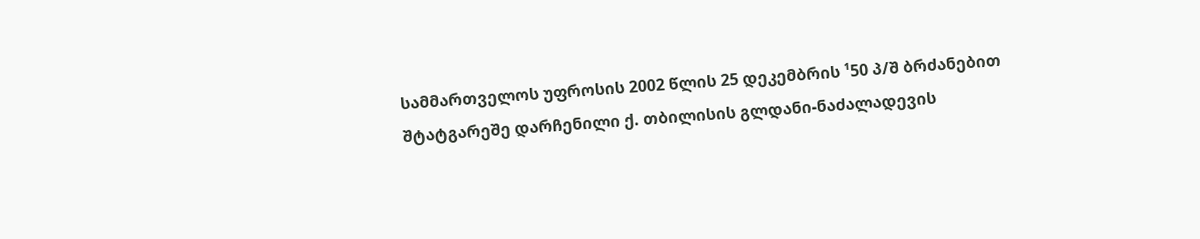სამმართველოს უფროსის 2002 წლის 25 დეკემბრის ¹50 პ/შ ბრძანებით შტატგარეშე დარჩენილი ქ. თბილისის გლდანი-ნაძალადევის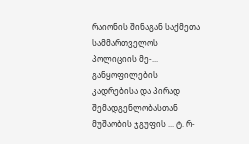რაიონის შინაგან საქმეთა სამმართველოს პოლიციის მე-... განყოფილების კადრებისა და პირად შემადგენლობასთან მუშაობის ჯგუფის ... ტ. რ-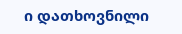ი დათხოვნილი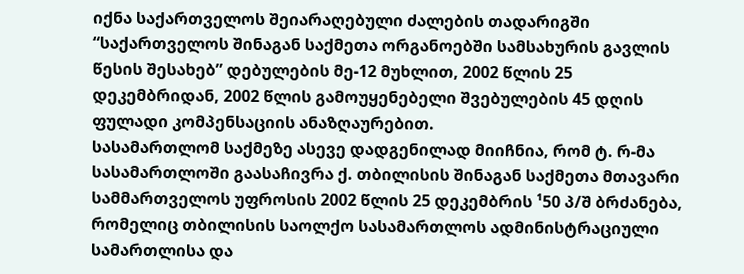იქნა საქართველოს შეიარაღებული ძალების თადარიგში “საქართველოს შინაგან საქმეთა ორგანოებში სამსახურის გავლის წესის შესახებ” დებულების მე-12 მუხლით, 2002 წლის 25 დეკემბრიდან, 2002 წლის გამოუყენებელი შვებულების 45 დღის ფულადი კომპენსაციის ანაზღაურებით.
სასამართლომ საქმეზე ასევე დადგენილად მიიჩნია, რომ ტ. რ-მა სასამართლოში გაასაჩივრა ქ. თბილისის შინაგან საქმეთა მთავარი სამმართველოს უფროსის 2002 წლის 25 დეკემბრის ¹50 პ/შ ბრძანება, რომელიც თბილისის საოლქო სასამართლოს ადმინისტრაციული სამართლისა და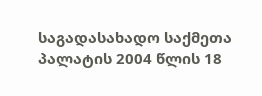საგადასახადო საქმეთა პალატის 2004 წლის 18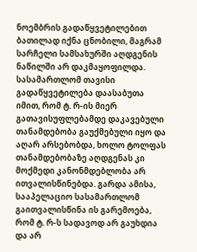ნოემბრის გადაწყვეტილებით ბათილად იქნა ცნობილი, მაგრამ სარჩელი სამსახურში აღდგენის ნაწილში არ დაკმაყოფილდა. სასამართლომ თავისი გადაწყვეტილება დაასაბუთა იმით, რომ ტ. რ-ის მიერ გათავისუფლებამდე დაკავებული თანამდებობა გაუქმებული იყო და აღარ არსებობდა, ხოლო ტოლფას თანამდებობაზე აღდგენას კი მოქმედი კანონმდებლობა არ ითვალისწინებდა. გარდა ამისა, სააპელაციო სასამართლომ გაითვალისწინა ის გარემოება, რომ ტ. რ-ს სადავოდ არ გაუხდია და არ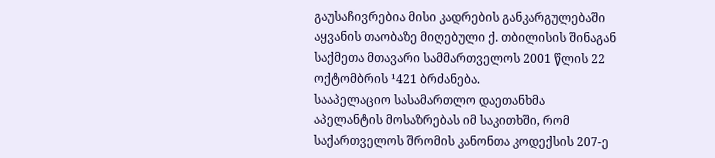გაუსაჩივრებია მისი კადრების განკარგულებაში აყვანის თაობაზე მიღებული ქ. თბილისის შინაგან საქმეთა მთავარი სამმართველოს 2001 წლის 22 ოქტომბრის ¹421 ბრძანება.
სააპელაციო სასამართლო დაეთანხმა აპელანტის მოსაზრებას იმ საკითხში, რომ საქართველოს შრომის კანონთა კოდექსის 207-ე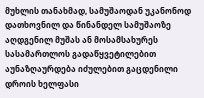მუხლის თანახმად, სამუშაოდან უკანონოდ დათხოვნილ და წინანდელ სამუშაოზე აღდგენილ მუშას ან მოსამსახურეს სასამართლოს გადაწყვეტილებით აუნაზღაურდება იძულებით გაცდენილი დროის ხელფასი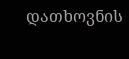დათხოვნის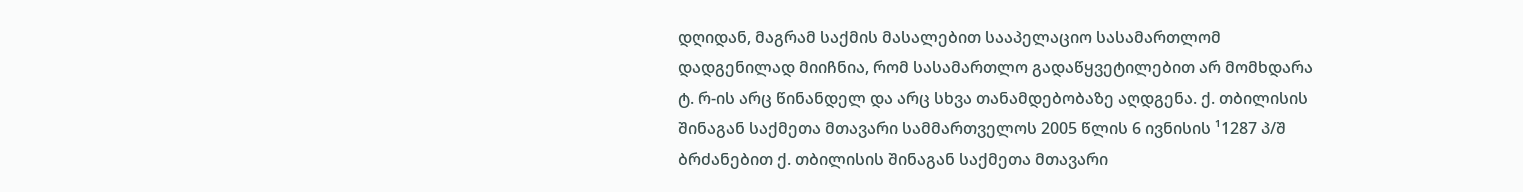დღიდან, მაგრამ საქმის მასალებით სააპელაციო სასამართლომ დადგენილად მიიჩნია, რომ სასამართლო გადაწყვეტილებით არ მომხდარა ტ. რ-ის არც წინანდელ და არც სხვა თანამდებობაზე აღდგენა. ქ. თბილისის შინაგან საქმეთა მთავარი სამმართველოს 2005 წლის 6 ივნისის ¹1287 პ/შ ბრძანებით ქ. თბილისის შინაგან საქმეთა მთავარი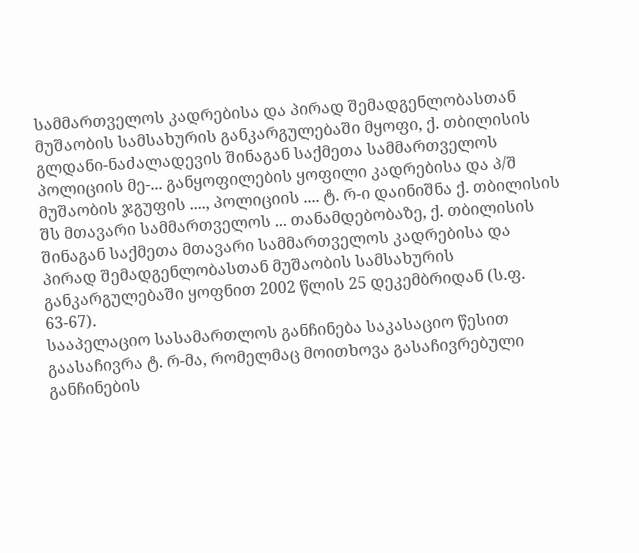სამმართველოს კადრებისა და პირად შემადგენლობასთან მუშაობის სამსახურის განკარგულებაში მყოფი, ქ. თბილისის გლდანი-ნაძალადევის შინაგან საქმეთა სამმართველოს პოლიციის მე-... განყოფილების ყოფილი კადრებისა და პ/შ მუშაობის ჯგუფის ...., პოლიციის .... ტ. რ-ი დაინიშნა ქ. თბილისის შს მთავარი სამმართველოს ... თანამდებობაზე, ქ. თბილისის შინაგან საქმეთა მთავარი სამმართველოს კადრებისა და პირად შემადგენლობასთან მუშაობის სამსახურის განკარგულებაში ყოფნით 2002 წლის 25 დეკემბრიდან (ს.ფ. 63-67).
სააპელაციო სასამართლოს განჩინება საკასაციო წესით გაასაჩივრა ტ. რ-მა, რომელმაც მოითხოვა გასაჩივრებული განჩინების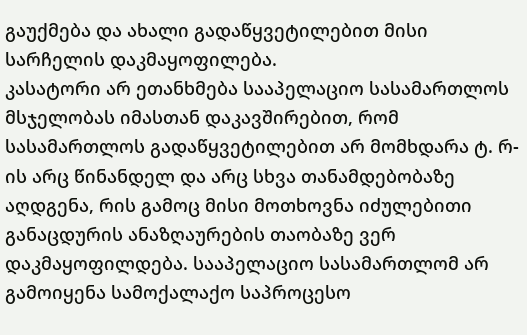გაუქმება და ახალი გადაწყვეტილებით მისი სარჩელის დაკმაყოფილება.
კასატორი არ ეთანხმება სააპელაციო სასამართლოს მსჯელობას იმასთან დაკავშირებით, რომ სასამართლოს გადაწყვეტილებით არ მომხდარა ტ. რ-ის არც წინანდელ და არც სხვა თანამდებობაზე აღდგენა, რის გამოც მისი მოთხოვნა იძულებითი განაცდურის ანაზღაურების თაობაზე ვერ დაკმაყოფილდება. სააპელაციო სასამართლომ არ გამოიყენა სამოქალაქო საპროცესო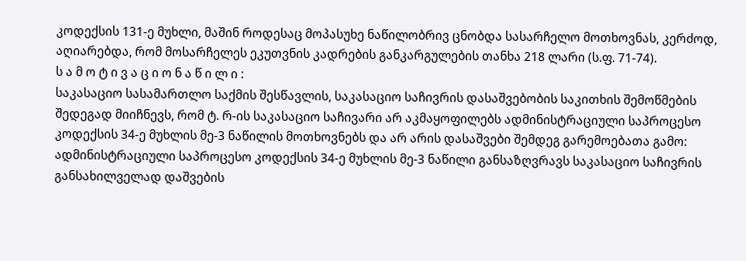კოდექსის 131-ე მუხლი, მაშინ როდესაც მოპასუხე ნაწილობრივ ცნობდა სასარჩელო მოთხოვნას, კერძოდ, აღიარებდა, რომ მოსარჩელეს ეკუთვნის კადრების განკარგულების თანხა 218 ლარი (ს.ფ. 71-74).
ს ა მ ო ტ ი ვ ა ც ი ო ნ ა წ ი ლ ი :
საკასაციო სასამართლო საქმის შესწავლის, საკასაციო საჩივრის დასაშვებობის საკითხის შემოწმების შედეგად მიიჩნევს, რომ ტ. რ-ის საკასაციო საჩივარი არ აკმაყოფილებს ადმინისტრაციული საპროცესო კოდექსის 34-ე მუხლის მე-3 ნაწილის მოთხოვნებს და არ არის დასაშვები შემდეგ გარემოებათა გამო:
ადმინისტრაციული საპროცესო კოდექსის 34-ე მუხლის მე-3 ნაწილი განსაზღვრავს საკასაციო საჩივრის განსახილველად დაშვების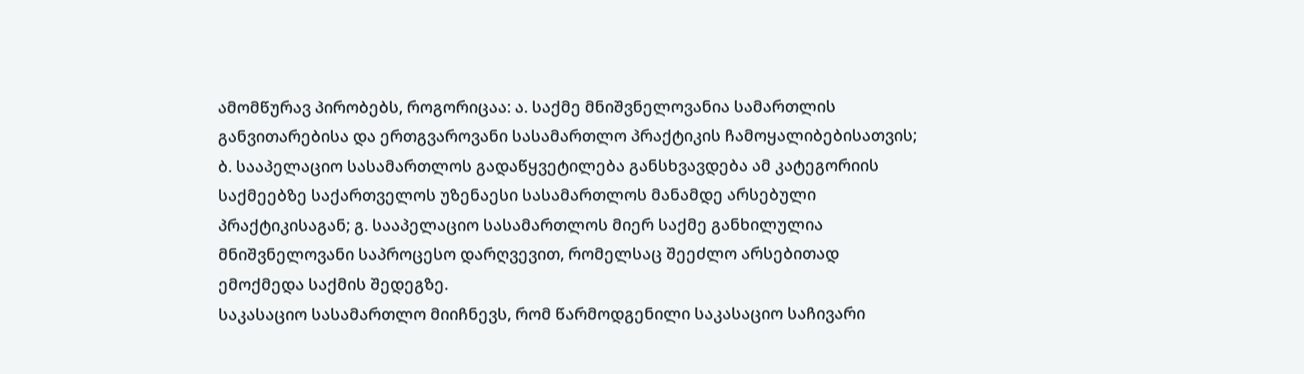ამომწურავ პირობებს, როგორიცაა: ა. საქმე მნიშვნელოვანია სამართლის განვითარებისა და ერთგვაროვანი სასამართლო პრაქტიკის ჩამოყალიბებისათვის; ბ. სააპელაციო სასამართლოს გადაწყვეტილება განსხვავდება ამ კატეგორიის საქმეებზე საქართველოს უზენაესი სასამართლოს მანამდე არსებული პრაქტიკისაგან; გ. სააპელაციო სასამართლოს მიერ საქმე განხილულია მნიშვნელოვანი საპროცესო დარღვევით, რომელსაც შეეძლო არსებითად ემოქმედა საქმის შედეგზე.
საკასაციო სასამართლო მიიჩნევს, რომ წარმოდგენილი საკასაციო საჩივარი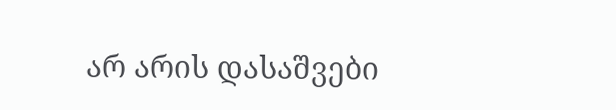არ არის დასაშვები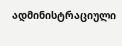ადმინისტრაციული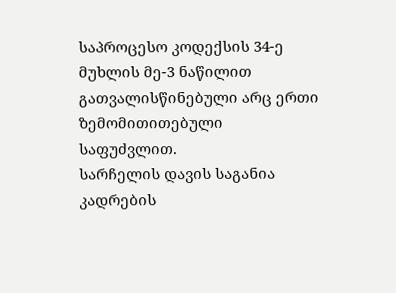საპროცესო კოდექსის 34-ე მუხლის მე-3 ნაწილით გათვალისწინებული არც ერთი ზემომითითებული საფუძვლით.
სარჩელის დავის საგანია კადრების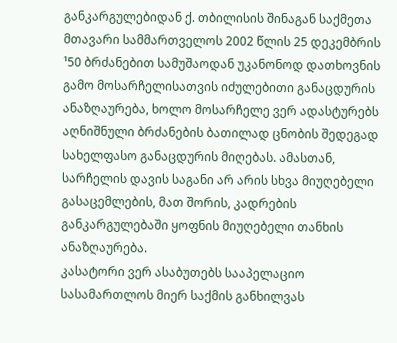განკარგულებიდან ქ. თბილისის შინაგან საქმეთა მთავარი სამმართველოს 2002 წლის 25 დეკემბრის ¹50 ბრძანებით სამუშაოდან უკანონოდ დათხოვნის გამო მოსარჩელისათვის იძულებითი განაცდურის ანაზღაურება, ხოლო მოსარჩელე ვერ ადასტურებს აღნიშნული ბრძანების ბათილად ცნობის შედეგად სახელფასო განაცდურის მიღებას. ამასთან, სარჩელის დავის საგანი არ არის სხვა მიუღებელი გასაცემლების, მათ შორის, კადრების განკარგულებაში ყოფნის მიუღებელი თანხის ანაზღაურება.
კასატორი ვერ ასაბუთებს სააპელაციო სასამართლოს მიერ საქმის განხილვას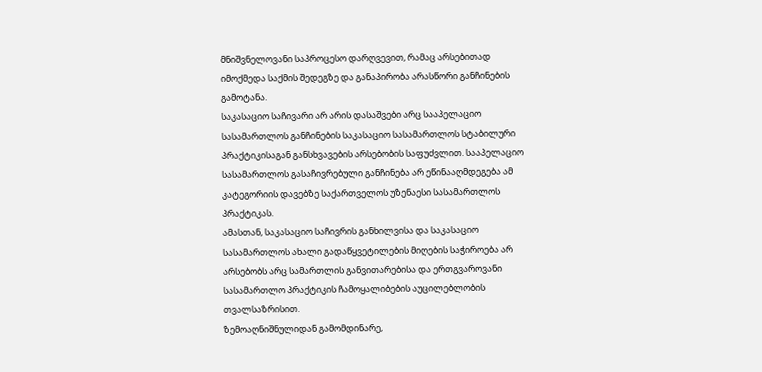მნიშვნელოვანი საპროცესო დარღვევით, რამაც არსებითად იმოქმედა საქმის შედეგზე და განაპირობა არასწორი განჩინების გამოტანა.
საკასაციო საჩივარი არ არის დასაშვები არც სააპელაციო სასამართლოს განჩინების საკასაციო სასამართლოს სტაბილური პრაქტიკისაგან განსხვავების არსებობის საფუძვლით. სააპელაციო სასამართლოს გასაჩივრებული განჩინება არ ეწინააღმდეგება ამ კატეგორიის დავებზე საქართველოს უზენაესი სასამართლოს პრაქტიკას.
ამასთან, საკასაციო საჩივრის განხილვისა და საკასაციო სასამართლოს ახალი გადაწყვეტილების მიღების საჭიროება არ არსებობს არც სამართლის განვითარებისა და ერთგვაროვანი სასამართლო პრაქტიკის ჩამოყალიბების აუცილებლობის თვალსაზრისით.
ზემოაღნიშნულიდან გამომდინარე,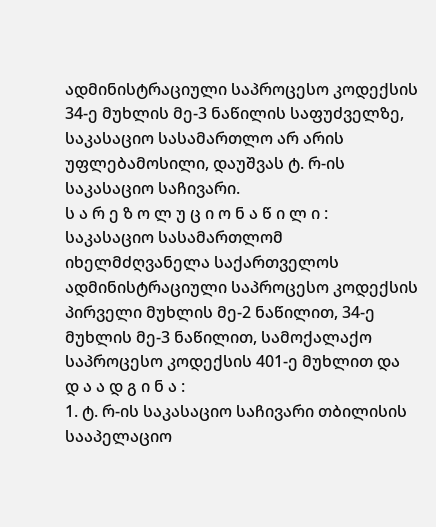ადმინისტრაციული საპროცესო კოდექსის 34-ე მუხლის მე-3 ნაწილის საფუძველზე, საკასაციო სასამართლო არ არის უფლებამოსილი, დაუშვას ტ. რ-ის საკასაციო საჩივარი.
ს ა რ ე ზ ო ლ უ ც ი ო ნ ა წ ი ლ ი :
საკასაციო სასამართლომ იხელმძღვანელა საქართველოს ადმინისტრაციული საპროცესო კოდექსის პირველი მუხლის მე-2 ნაწილით, 34-ე მუხლის მე-3 ნაწილით, სამოქალაქო საპროცესო კოდექსის 401-ე მუხლით და
დ ა ა დ გ ი ნ ა :
1. ტ. რ-ის საკასაციო საჩივარი თბილისის სააპელაციო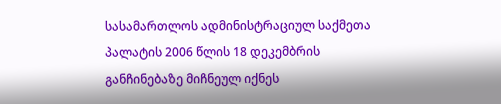სასამართლოს ადმინისტრაციულ საქმეთა პალატის 2006 წლის 18 დეკემბრის განჩინებაზე მიჩნეულ იქნეს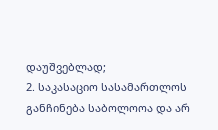დაუშვებლად;
2. საკასაციო სასამართლოს განჩინება საბოლოოა და არ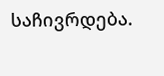საჩივრდება.